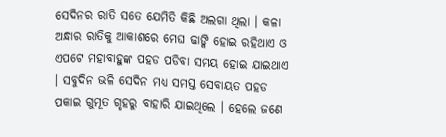ସେଦିନର ରାତି ସତେ ଯେମିତି କିଛି ଅଲଗା ଥିଲା । କଳା ଅନ୍ଧାର ରାତିକୁ ଆକାଶରେ ମେଘ ଢାଙ୍କି ହୋଇ ରହିଥାଏ ଓ ଏପଟେ ମହାବାହୁଙ୍କ ପହଡ ପଡିବା ସମୟ ହୋଇ ଯାଇଥାଏ । ସବୁଦିନ ଭଳି ସେଦିନ ମଧ୍ୟ ସମସ୍ତ ସେବାୟତ ପହଡ ପକାଇ ଗୁମୂତ ଗୃହରୁ ବାହାରି ଯାଇଥିଲେ । ହେଲେ ଜଣେ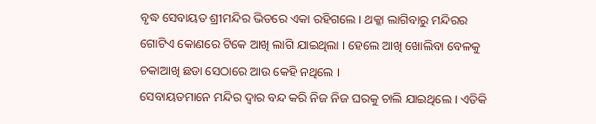ବୃଦ୍ଧ ସେବାୟତ ଶ୍ରୀମନ୍ଦିର ଭିତରେ ଏକା ରହିଗଲେ । ଥକ୍କା ଲାଗିବାରୁ ମନ୍ଦିରର ଗୋଟିଏ କୋଣରେ ଟିକେ ଆଖି ଲାଗି ଯାଇଥିଲା । ହେଲେ ଆଖି ଖୋଲିବା ବେଳକୁ ଚକାଆଖି ଛଡା ସେଠାରେ ଆଉ କେହି ନଥିଲେ ।
ସେବାୟତମାନେ ମନ୍ଦିର ଦ୍ଵାର ବନ୍ଦ କରି ନିଜ ନିଜ ଘରକୁ ଚାଲି ଯାଇଥିଲେ । ଏତିକି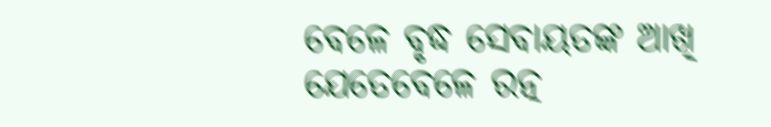ବେଳେ ବୃଦ୍ଧ ସେବାୟତଙ୍କ ଆଖି ଯେତେବେଳେ ରତ୍ନ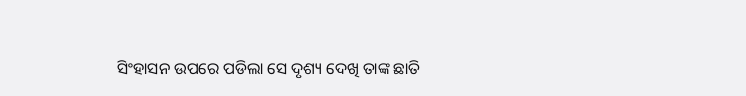ସିଂହାସନ ଉପରେ ପଡିଲା ସେ ଦୃଶ୍ୟ ଦେଖି ତାଙ୍କ ଛାତି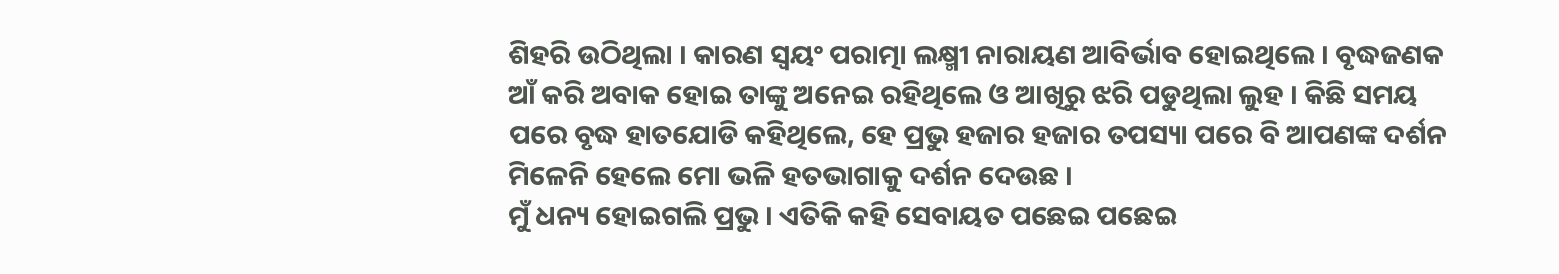ଶିହରି ଉଠିଥିଲା । କାରଣ ସ୍ଵୟଂ ପରାତ୍ମା ଲକ୍ଷ୍ମୀ ନାରାୟଣ ଆବିର୍ଭାବ ହୋଇଥିଲେ । ବୃଦ୍ଧଜଣକ ଆଁ କରି ଅବାକ ହୋଇ ତାଙ୍କୁ ଅନେଇ ରହିଥିଲେ ଓ ଆଖିରୁ ଝରି ପଡୁଥିଲା ଲୁହ । କିଛି ସମୟ ପରେ ବୃଦ୍ଧ ହାତଯୋଡି କହିଥିଲେ, ହେ ପ୍ରଭୁ ହଜାର ହଜାର ତପସ୍ୟା ପରେ ବି ଆପଣଙ୍କ ଦର୍ଶନ ମିଳେନି ହେଲେ ମୋ ଭଳି ହତଭାଗାକୁ ଦର୍ଶନ ଦେଉଛ ।
ମୁଁ ଧନ୍ୟ ହୋଇଗଲି ପ୍ରଭୁ । ଏତିକି କହି ସେବାୟତ ପଛେଇ ପଛେଇ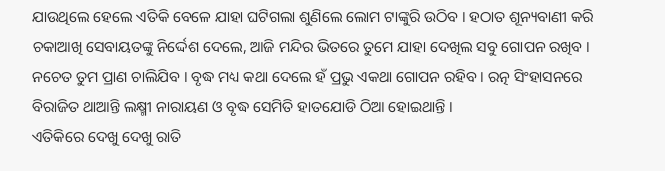ଯାଉଥିଲେ ହେଲେ ଏତିକି ବେଳେ ଯାହା ଘଟିଗଲା ଶୁଣିଲେ ଲୋମ ଟାଙ୍କୁରି ଉଠିବ । ହଠାତ ଶୂନ୍ୟବାଣୀ କରି ଚକାଆଖି ସେବାୟତଙ୍କୁ ନିର୍ଦ୍ଦେଶ ଦେଲେ, ଆଜି ମନ୍ଦିର ଭିତରେ ତୁମେ ଯାହା ଦେଖିଲ ସବୁ ଗୋପନ ରଖିବ । ନଚେତ ତୁମ ପ୍ରାଣ ଚାଲିଯିବ । ବୃଦ୍ଧ ମଧ୍ୟ କଥା ଦେଲେ ହଁ ପ୍ରଭୁ ଏକଥା ଗୋପନ ରହିବ । ରତ୍ନ ସିଂହାସନରେ ବିରାଜିତ ଥାଆନ୍ତି ଲକ୍ଷ୍ମୀ ନାରାୟଣ ଓ ବୃଦ୍ଧ ସେମିତି ହାତଯୋଡି ଠିଆ ହୋଇଥାନ୍ତି ।
ଏତିକିରେ ଦେଖୁ ଦେଖୁ ରାତି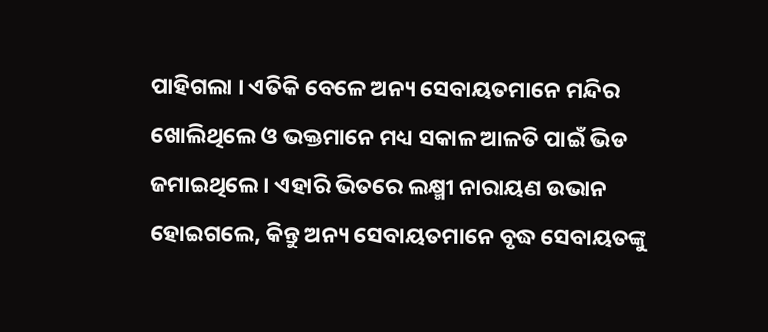ପାହିଗଲା । ଏତିକି ବେଳେ ଅନ୍ୟ ସେବାୟତମାନେ ମନ୍ଦିର ଖୋଲିଥିଲେ ଓ ଭକ୍ତମାନେ ମଧ୍ୟ ସକାଳ ଆଳତି ପାଇଁ ଭିଡ ଜମାଇଥିଲେ । ଏହାରି ଭିତରେ ଲକ୍ଷ୍ମୀ ନାରାୟଣ ଉଭାନ ହୋଇଗଲେ, କିନ୍ତୁ ଅନ୍ୟ ସେବାୟତମାନେ ବୃଦ୍ଧ ସେବାୟତଙ୍କୁ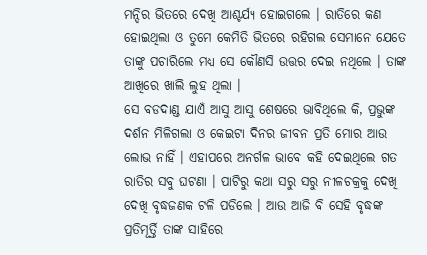ମନ୍ଦିର ଭିତରେ ଦେଖି ଆଶ୍ଚର୍ଯ୍ୟ ହୋଇଗଲେ । ରାତିରେ କଣ ହୋଇଥିଲା ଓ ତୁମେ କେମିତି ଭିତରେ ରହିଗଲ ସେମାନେ ଯେତେ ତାଙ୍କୁ ପଚାରିଲେ ମଧ୍ୟ ସେ କୌଣସି ଉତ୍ତର ଦେଇ ନଥିଲେ । ତାଙ୍କ ଆଖିରେ ଖାଲି ଲୁହ ଥିଲା ।
ସେ ବଡଦାଣ୍ଡ ଯାଏଁ ଆସୁ ଆସୁ ଶେଷରେ ଭାବିଥିଲେ କି, ପ୍ରଭୁଙ୍କ ଦର୍ଶନ ମିଳିଗଲା ଓ କେଇଟା ଦିନର ଜୀବନ ପ୍ରତି ମୋର ଆଉ ଲୋଭ ନାହିଁ । ଏହାପରେ ଅନର୍ଗଳ ଭାବେ କହି ଦେଇଥିଲେ ଗତ ରାତିର ସବୁ ଘଟଣା । ପାଟିରୁ କଥା ସରୁ ସରୁ ନୀଳଚକ୍ରକୁ ଦେଖି ଦେଖି ବୃଦ୍ଧଜଣକ ଟଳି ପଡିଲେ । ଆଉ ଆଜି ବି ସେହି ବୃଦ୍ଧଙ୍କ ପ୍ରତିମୂର୍ତ୍ତି ତାଙ୍କ ସାହିରେ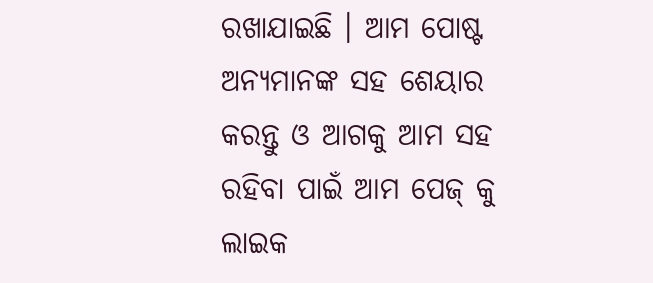ରଖାଯାଇଛି । ଆମ ପୋଷ୍ଟ ଅନ୍ୟମାନଙ୍କ ସହ ଶେୟାର କରନ୍ତୁ ଓ ଆଗକୁ ଆମ ସହ ରହିବା ପାଇଁ ଆମ ପେଜ୍ କୁ ଲାଇକ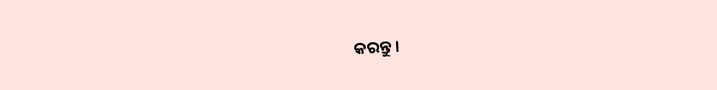କରନ୍ତୁ ।